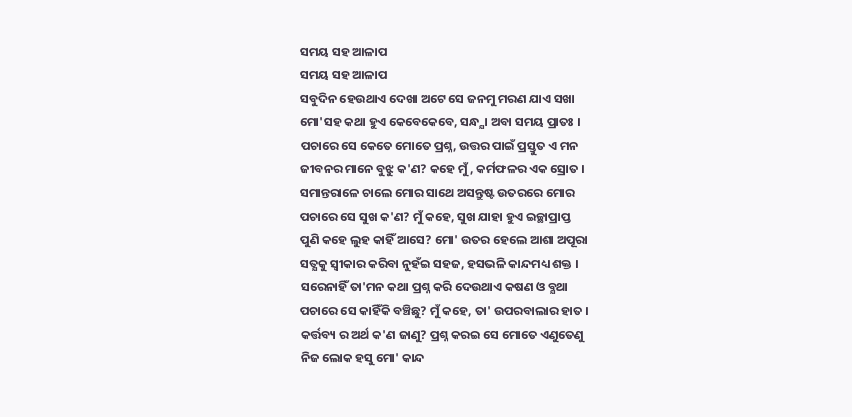ସମୟ ସହ ଆଳାପ
ସମୟ ସହ ଆଳାପ
ସବୁଦିନ ହେଉଥାଏ ଦେଖା ଅଟେ ସେ ଜନମୁ ମରଣ ଯାଏ ସଖା
ମୋ'ସହ କଥା ହୁଏ କେବେକେବେ, ସନ୍ଧ୍ଯା ଅବା ସମୟ ପ୍ରାତଃ ।
ପଚାରେ ସେ କେତେ ମୋତେ ପ୍ରଶ୍ନ, ଉତ୍ତର ପାଇଁ ପ୍ରସ୍ତୁତ ଏ ମନ
ଜୀବନର ମାନେ ବୁଝୁ କ'ଣ? କହେ ମୁଁ, କର୍ମଫଳର ଏକ ସ୍ରୋତ ।
ସମାନ୍ତରାଳେ ଚାଲେ ମୋର ସାଥେ ଅସନ୍ତୁଷ୍ଟ ଉତରରେ ମୋର
ପଚାରେ ସେ ସୁଖ କ'ଣ? ମୁଁ କହେ, ସୁଖ ଯାହା ହୁଏ ଇଚ୍ଛାପ୍ରାପ୍ତ
ପୁଣି କହେ ଲୁହ କାହିଁ ଆସେ? ମୋ' ଉତର ହେଲେ ଆଶା ଅପୂରା
ସତ୍ଯକୁ ସ୍ବୀକାର କରିବା ନୁହଁଇ ସହଜ, ହସଭଳି କାନ୍ଦମଧ୍ୟ ଶକ୍ତ ।
ସରେନାହିଁ ତା'ମନ କଥା ପ୍ରଶ୍ନ କରି ଦେଉଥାଏ କଷଣ ଓ ବ୍ଯଥା
ପଚାରେ ସେ କାହିଁକି ବଞ୍ଚିଛୁ? ମୁଁ କହେ, ତା' ଉପରବାଲାର ହାତ ।
କର୍ତ୍ତବ୍ୟ ର ଅର୍ଥ କ'ଣ ଜାଣୁ? ପ୍ରଶ୍ନ କରଇ ସେ ମୋତେ ଏଣୁତେଣୁ
ନିଜ ଲୋକ ହସୁ ମୋ' କାନ୍ଦ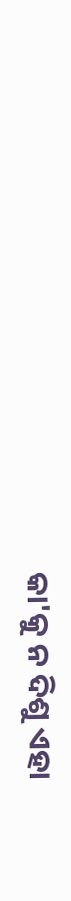କା'କୁ ନ ଦିଶୁ ଏହା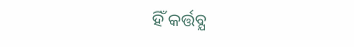ହିଁ କର୍ତ୍ତବ୍ଯ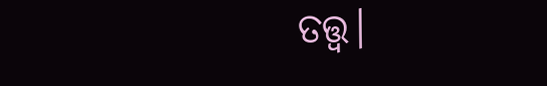ତତ୍ତ୍ବ।